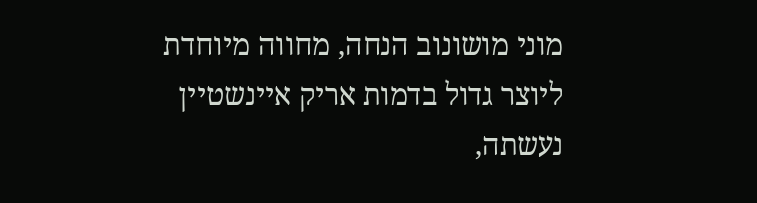מוני מושונוב הנחה, מחווה מיוחדת ליוצר גדול בדמות אריק איינשטיין נעשתה,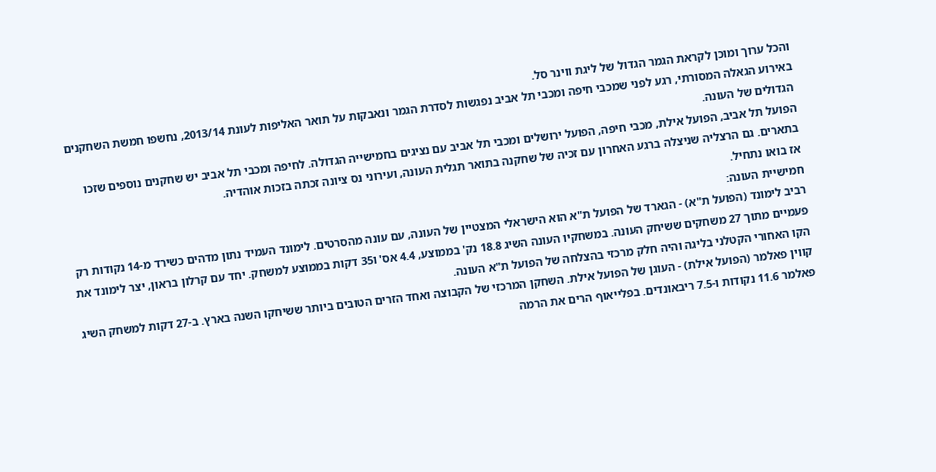והכל ערוך ומוכן לקראת הגמר הגדול של ליגת ווינר סל.
באירוע הגאלה המסורתי, רגע לפני שמכבי חיפה ומכבי תל אביב נפגשות לסדרת הגמר ונאבקות על תואר האליפות לעונת 2013/14, נחשפו חמשת השחקנים הגדולים של העונה.
הפועל תל אביב, הפועל אילת, מכבי חיפה, הפועל ירושלים ומכבי תל אביב עם נציגים בחמישייה הגדולה. לחיפה ומכבי תל אביב יש שחקנים נוספים שזכו בתארים. גם הרצליה שניצלה ברגע האחרון עם זכיה של שחקנה בתואר תגלית העונה, ועירוני נס ציונה זכתה בזכות אוהדיה.
אז בואו נתחיל.
חמישיית העונה:
רביב לימונד (הפועל ת"א) - הגארד של הפועל ת"א הוא הישראלי המצטיין של העונה, עם עונה מהסרטים. לימונד העמיד נתון מדהים כשירד מ-14 נקודות רק פעמיים מתוך 27 משחקים ששיחק העונה. במשחקיו העונה השיג 18.8 נק' בממוצע, 4.4 אס' ו35 דקות בממוצע למשחק. יחד עם קרלון בראון, יצר לימונד את הקו האחורי הקטלני בליגה והיה חלק מרכזי בהצלחה של הפועל ת"א העונה.
קווין פאלמר (הפועל אילת) - העוגן של הפועל אילת. השחקן המרכזי של הקבוצה ואחד הזרים הטובים ביותר ששיחקו השנה בארץ. ב-27 דקות למשחק השיג פאלמר 11.6 נקודות ו-7.5 ריבאונדים. בפלייאוף הרים את הרמה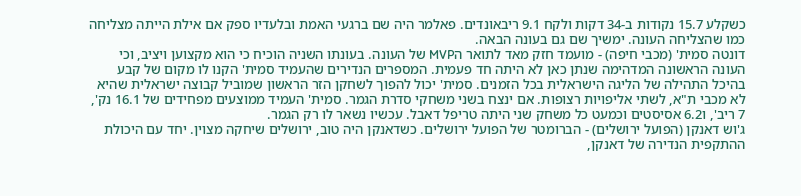כשקלע 15.7 נקודות ב-34 דקות ולקח 9.1 ריבאונדים. פאלמר היה שם ברגעי האמת ובלעדיו ספק אם אילת הייתה מצליחה כמו שהצליחה העונה. ימשיך שם גם בעונה הבאה.
דונטה סמית' (מכבי חיפה) - מועמד חזק מאד לתואר הMVP של העונה. בעונתו השניה הוכיח כי הוא מקצוען ויציב, וכי העונה הראשונה המדהימה שנתן כאן לא היתה חד פעמית. המספרים הנדירים שהעמיד סמית' הקנו לו מקום של קבע בהיכל התהילה של הליגה הישראלית בכל הזמנים. סמית' יכול להפוך לשחקן הזר הראשון שמוביל קבוצה ישראלית שהיא לא מכבי ת"א, לשתי אליפויות רצופות. אם ינצח בשני משחקי סדרת הגמר. סמית' העמיד ממוצעים מפחידים של 16.1 נק', 7 ריב', ו6.2 אסיסטים וכמעט כל משחק שני היתה טריפל דאבל. עכשיו נשאר לו רק הגמר.
ג'וש דאנקן (הפועל ירושלים) - הברומטר של הפועל ירושלים. כשדאנקן היה טוב, ירושלים שיחקה מצוין. יחד עם היכולת ההתקפית הנדירה של דאנקן,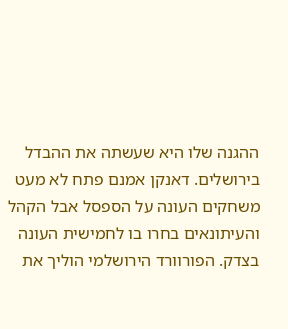ההגנה שלו היא שעשתה את ההבדל בירושלים. דאנקן אמנם פתח לא מעט משחקים העונה על הספסל אבל הקהל והעיתונאים בחרו בו לחמישית העונה בצדק. הפורוורד הירושלמי הוליך את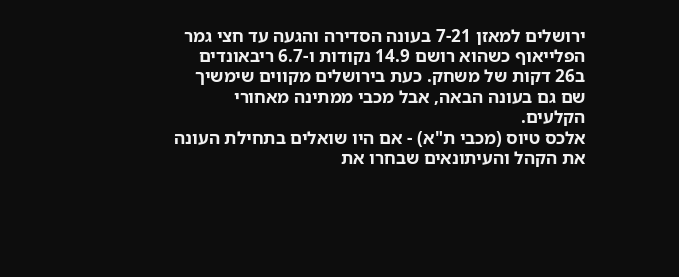ירושלים למאזן 7-21 בעונה הסדירה והגעה עד חצי גמר הפלייאוף כשהוא רושם 14.9 נקודות ו-6.7 ריבאונדים ב26 דקות של משחק. כעת בירושלים מקווים שימשיך שם גם בעונה הבאה, אבל מכבי ממתינה מאחורי הקלעים.
אלכס טיוס (מכבי ת"א) - אם היו שואלים בתחילת העונה את הקהל והעיתונאים שבחרו את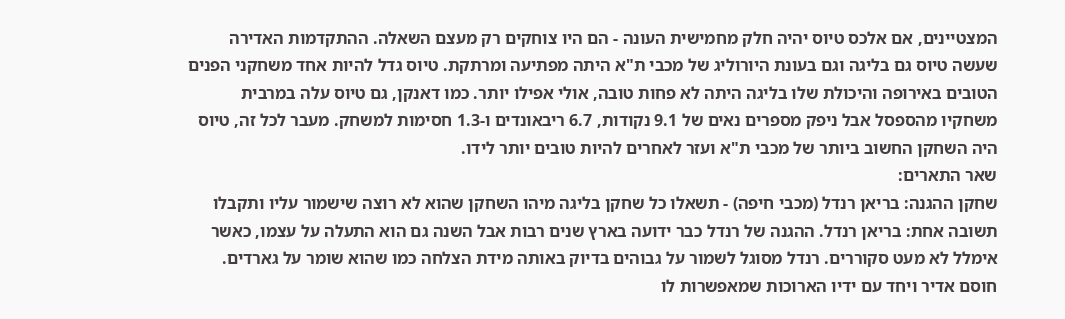המצטיינים, אם אלכס טיוס יהיה חלק מחמישית העונה - הם היו צוחקים רק מעצם השאלה. ההתקדמות האדירה שעשה טיוס גם בליגה וגם בעונת היורוליג של מכבי ת"א היתה מפתיעה ומרתקת. טיוס גדל להיות אחד משחקני הפנים הטובים באירופה והיכולת שלו בליגה היתה לא פחות טובה, אולי אפילו יותר. כמו דאנקן, גם טיוס עלה במרבית משחקיו מהספסל אבל ניפק מספרים נאים של 9.1 נקודות, 6.7 ריבאונדים ו-1.3 חסימות למשחק. מעבר לכל זה, טיוס היה השחקן החשוב ביותר של מכבי ת"א ועזר לאחרים להיות טובים יותר לידו.
שאר התארים:
שחקן ההגנה: בריאן רנדל (מכבי חיפה) - תשאלו כל שחקן בליגה מיהו השחקן שהוא לא רוצה שישמור עליו ותקבלו תשובה אחת: בריאן רנדל. ההגנה של רנדל כבר ידועה בארץ שנים רבות אבל השנה גם הוא התעלה על עצמו, כאשר אימלל לא מעט סקוררים. רנדל מסוגל לשמור על גבוהים בדיוק באותה מידת הצלחה כמו שהוא שומר על גארדים. חוסם אדיר ויחד עם ידיו הארוכות שמאפשרות לו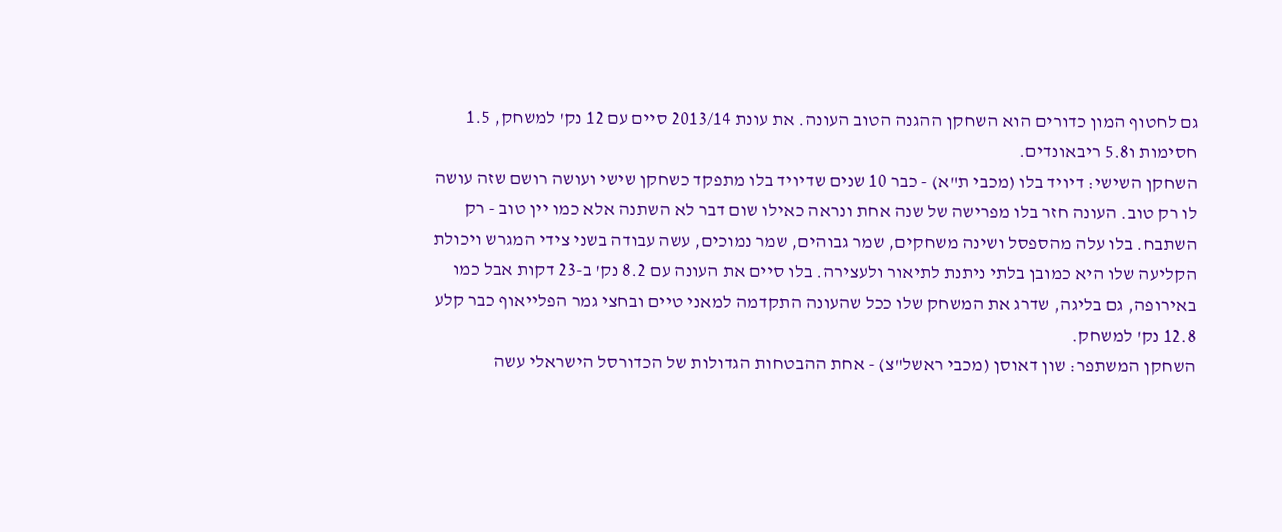גם לחטוף המון כדורים הוא השחקן ההגנה הטוב העונה. את עונת 2013/14 סיים עם 12 נק' למשחק, 1.5 חסימות ו5.8 ריבאונדים.
השחקן השישי: דיויד בלו (מכבי ת"א) - כבר 10 שנים שדיויד בלו מתפקד כשחקן שישי ועושה רושם שזה עושה לו רק טוב. העונה חזר בלו מפרישה של שנה אחת ונראה כאילו שום דבר לא השתנה אלא כמו יין טוב - רק השתבח. בלו עלה מהספסל ושינה משחקים, שמר גבוהים, שמר נמוכים, עשה עבודה בשני צידי המגרש ויכולת הקליעה שלו היא כמובן בלתי ניתנת לתיאור ולעצירה. בלו סיים את העונה עם 8.2 נק' ב-23 דקות אבל כמו באירופה, גם בליגה, שדרג את המשחק שלו ככל שהעונה התקדמה למאני טיים ובחצי גמר הפלייאוף כבר קלע 12.8 נק' למשחק.
השחקן המשתפר: שון דאוסן (מכבי ראשל"צ) - אחת ההבטחות הגדולות של הכדורסל הישראלי עשה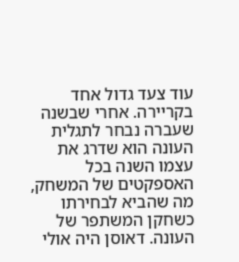עוד צעד גדול אחד בקריירה. אחרי שבשנה שעברה נבחר לתגלית העונה הוא שדרג את עצמו השנה בכל האספקטים של המשחק, מה שהביא לבחירתו כשחקן המשתפר של העונה. דאוסן היה אולי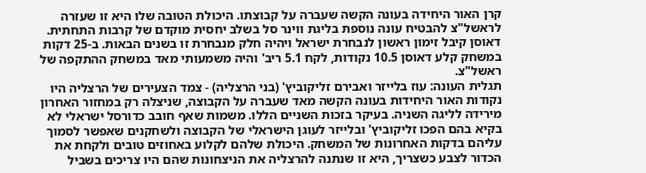קרן האור היחידה בעונה הקשה שעברה על קבוצתו. היכולת הטובה שלו היא זו שעזרה לראשל"צ להבטיח עונה נוספת בליגת ווינר סל בשלב יחסית מוקדם של קרבות התחתית. דאוסן קיבל זימון ראשון לנבחרת ישראל ויהיה חלק מנבחרת זו בשנים הבאות. ב-25 דקות במשחק קלע דאוסן 10.5 נקודות, לקח 5.1 ריב' והיה משמעותי מאד במשחק ההתקפה של ראשל"צ.
תגלית העונה: עוז בלייזר ואבירם זליקוביץ' (בני הרצליה) - צמד הצעירים של הרצליה היו נקודות האור היחידות בעונה הקשה מאד שעברה על הקבוצה, שניצלה רק במחזור האחרון מירידה לליגה השניה. בעיקר בזכות השניים הללו. משמות שאף חובב כדורסל ישראלי לא בקיא בהם הפכו זליקוביץ' ובלייזר לעוגן הישראלי של הקבוצה ולשחקנים שאפשר לסמוך עליהם בדקות האחרונות של המשחק. היכולת שלהם לקלוע באחוזים טובים ולקחת את הכדור לצבע כשצריך, היא זו שנתנה להרצליה את הניצחונות שהם היו צריכים בשביל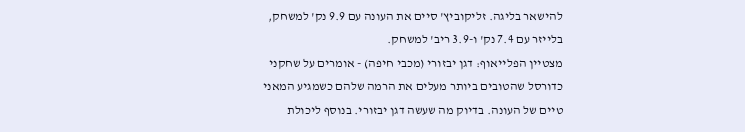להישאר בליגה. זליקוביץ' סיים את העונה עם 9.9 נק' למשחק, בלייזר עם 7.4 נק' ו-3.9 ריב' למשחק.
מצטיין הפלייאוף: דגן יבזורי (מכבי חיפה) - אומרים על שחקני כדורסל שהטובים ביותר מעלים את הרמה שלהם כשמגיע המאני טיים של העונה. בדיוק מה שעשה דגן יבזורי. בנוסף ליכולת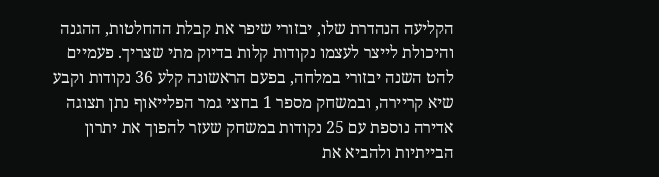הקליעה הנהדרת שלו, יבזורי שיפר את קבלת ההחלטות, ההגנה והיכולת לייצר לעצמו נקודות קלות בדיוק מתי שצריך. פעמיים להט השנה יבזורי במלחה, בפעם הראשונה קלע 36 נקודות וקבע שיא קריירה, ובמשחק מספר 1 בחצי גמר הפלייאוף נתן תצוגה אדירה נוספת עם 25 נקודות במשחק שעזר להפוך את יתרון הבייתיות ולהביא את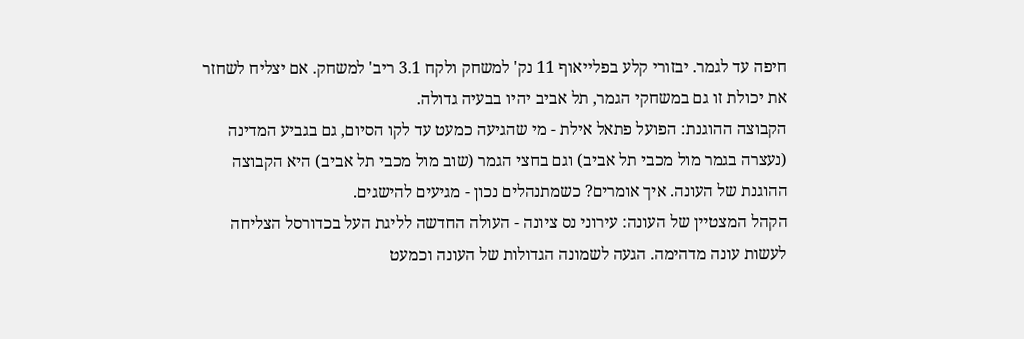חיפה עד לגמר. יבזורי קלע בפלייאוף 11 נק' למשחק ולקח 3.1 ריב' למשחק. אם יצליח לשחזר את יכולת זו גם במשחקי הגמר, תל אביב יהיו בבעיה גדולה.
הקבוצה ההוגנת: הפועל פתאל אילת - מי שהגיעה כמעט עד לקו הסיום, גם בגביע המדינה (נעצרה בגמר מול מכבי תל אביב) וגם בחצי הגמר (שוב מול מכבי תל אביב) היא הקבוצה ההוגנת של העונה. איך אומרים? כשמתנהלים נכון - מגיעים להישגים.
הקהל המצטיין של העונה: עירוני נס ציונה - העולה החדשה לליגת העל בכדורסל הצליחה לעשות עונה מדהימה. הגעה לשמונה הגדולות של העונה וכמעט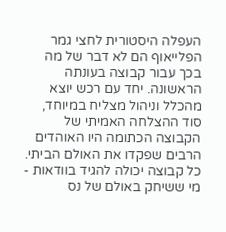העפלה היסטורית לחצי גמר הפלייאוף הם לא דבר של מה בכך עבור קבוצה בעונתה הראשונה. יחד עם רכש יוצא מהכלל וניהול מצליח במיוחד, סוד ההצלחה האמיתי של הקבוצה הכתומה היו האוהדים הרבים שפקדו את האולם הביתי. כל קבוצה יכולה להגיד בוודאות - מי ששיחק באולם של נס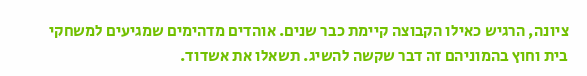ציונה, הרגיש כאילו הקבוצה קיימת כבר שנים. אוהדים מדהימים שמגיעים למשחקי בית וחוץ בהמוניהם זה דבר שקשה להשיג. תשאלו את אשדוד.